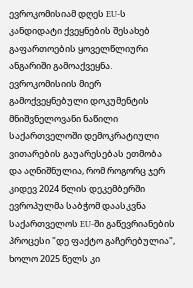ევროკომისიამ დღეს EU-ს კანდიდატი ქვეყნების შესახებ გაფართოების ყოველწლიური ანგარიში გამოაქვეყნა. ევროკომისიის მიერ გამოქვეყნებული დოკუმენტის მნიშვნელოვანი ნაწილი საქართველოში დემოკრატიული ვითარების გაუარესებას ეთმობა და აღნიშნულია, რომ როგორც ჯერ კიდევ 2024 წლის დეკემბერში ევროპულმა საბჭომ დაასკვნა საქართველოს EU-ში გაწევრიანების პროცესი "დე ფაქტო გაჩერებულია", ხოლო 2025 წელს კი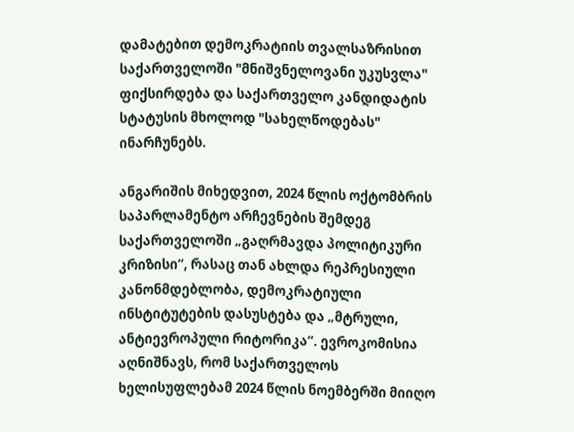დამატებით დემოკრატიის თვალსაზრისით საქართველოში "მნიშვნელოვანი უკუსვლა" ფიქსირდება და საქართველო კანდიდატის სტატუსის მხოლოდ "სახელწოდებას" ინარჩუნებს.

ანგარიშის მიხედვით, 2024 წლის ოქტომბრის საპარლამენტო არჩევნების შემდეგ საქართველოში „გაღრმავდა პოლიტიკური კრიზისი“, რასაც თან ახლდა რეპრესიული კანონმდებლობა, დემოკრატიული ინსტიტუტების დასუსტება და „მტრული, ანტიევროპული რიტორიკა“. ევროკომისია აღნიშნავს, რომ საქართველოს ხელისუფლებამ 2024 წლის ნოემბერში მიიღო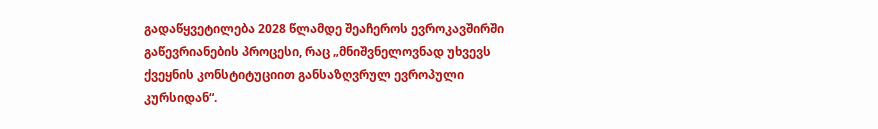გადაწყვეტილება 2028 წლამდე შეაჩეროს ევროკავშირში გაწევრიანების პროცესი, რაც „მნიშვნელოვნად უხვევს ქვეყნის კონსტიტუციით განსაზღვრულ ევროპული კურსიდან“.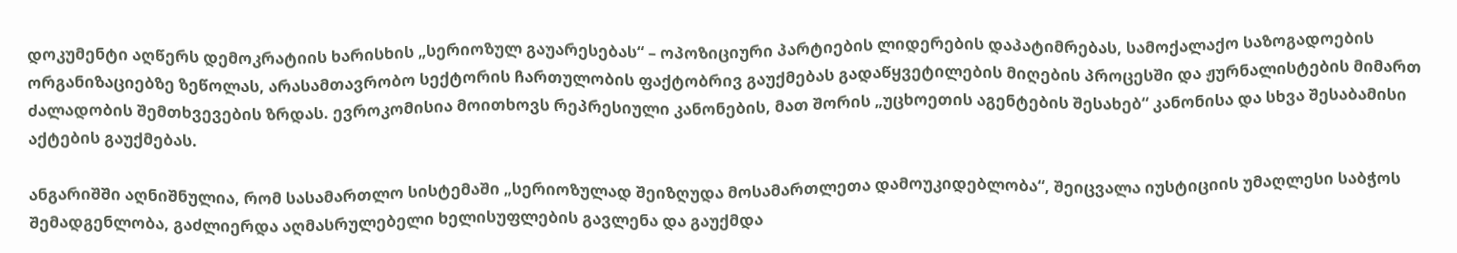დოკუმენტი აღწერს დემოკრატიის ხარისხის „სერიოზულ გაუარესებას“ – ოპოზიციური პარტიების ლიდერების დაპატიმრებას, სამოქალაქო საზოგადოების ორგანიზაციებზე ზეწოლას, არასამთავრობო სექტორის ჩართულობის ფაქტობრივ გაუქმებას გადაწყვეტილების მიღების პროცესში და ჟურნალისტების მიმართ ძალადობის შემთხვევების ზრდას. ევროკომისია მოითხოვს რეპრესიული კანონების, მათ შორის „უცხოეთის აგენტების შესახებ“ კანონისა და სხვა შესაბამისი აქტების გაუქმებას.

ანგარიშში აღნიშნულია, რომ სასამართლო სისტემაში „სერიოზულად შეიზღუდა მოსამართლეთა დამოუკიდებლობა“, შეიცვალა იუსტიციის უმაღლესი საბჭოს შემადგენლობა, გაძლიერდა აღმასრულებელი ხელისუფლების გავლენა და გაუქმდა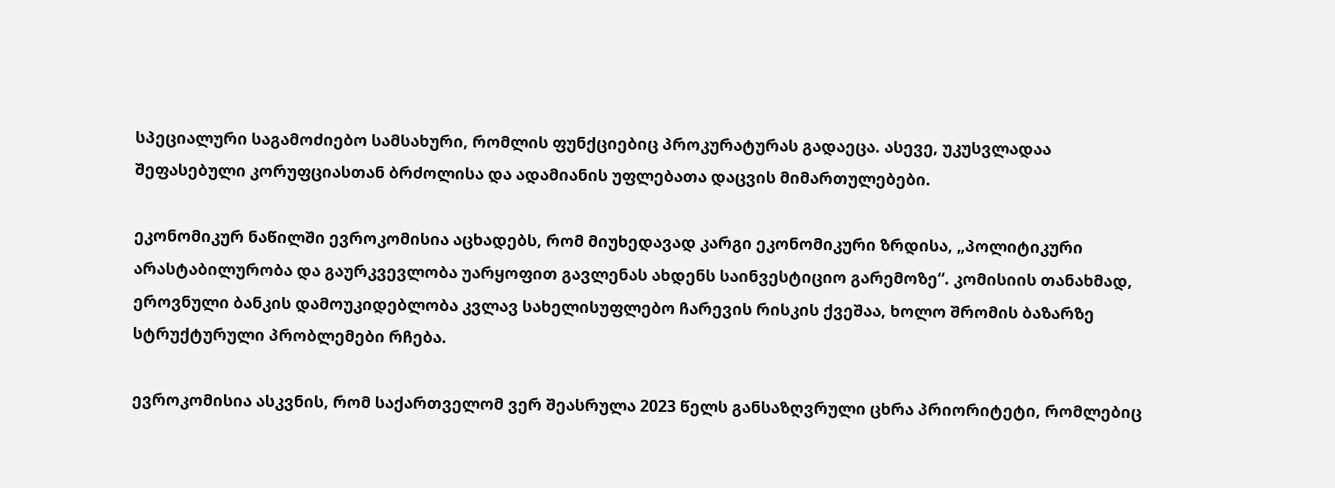სპეციალური საგამოძიებო სამსახური, რომლის ფუნქციებიც პროკურატურას გადაეცა. ასევე, უკუსვლადაა შეფასებული კორუფციასთან ბრძოლისა და ადამიანის უფლებათა დაცვის მიმართულებები.

ეკონომიკურ ნაწილში ევროკომისია აცხადებს, რომ მიუხედავად კარგი ეკონომიკური ზრდისა, „პოლიტიკური არასტაბილურობა და გაურკვევლობა უარყოფით გავლენას ახდენს საინვესტიციო გარემოზე“. კომისიის თანახმად, ეროვნული ბანკის დამოუკიდებლობა კვლავ სახელისუფლებო ჩარევის რისკის ქვეშაა, ხოლო შრომის ბაზარზე სტრუქტურული პრობლემები რჩება.

ევროკომისია ასკვნის, რომ საქართველომ ვერ შეასრულა 2023 წელს განსაზღვრული ცხრა პრიორიტეტი, რომლებიც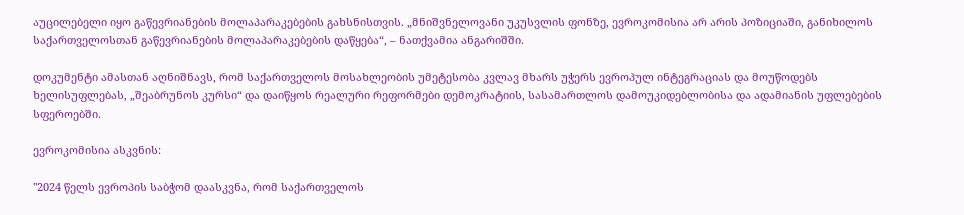აუცილებელი იყო გაწევრიანების მოლაპარაკებების გახსნისთვის. „მნიშვნელოვანი უკუსვლის ფონზე, ევროკომისია არ არის პოზიციაში, განიხილოს საქართველოსთან გაწევრიანების მოლაპარაკებების დაწყება“, – ნათქვამია ანგარიშში.

დოკუმენტი ამასთან აღნიშნავს, რომ საქართველოს მოსახლეობის უმეტესობა კვლავ მხარს უჭერს ევროპულ ინტეგრაციას და მოუწოდებს ხელისუფლებას, „შეაბრუნოს კურსი“ და დაიწყოს რეალური რეფორმები დემოკრატიის, სასამართლოს დამოუკიდებლობისა და ადამიანის უფლებების სფეროებში.

ევროკომისია ასკვნის:

"2024 წელს ევროპის საბჭომ დაასკვნა, რომ საქართველოს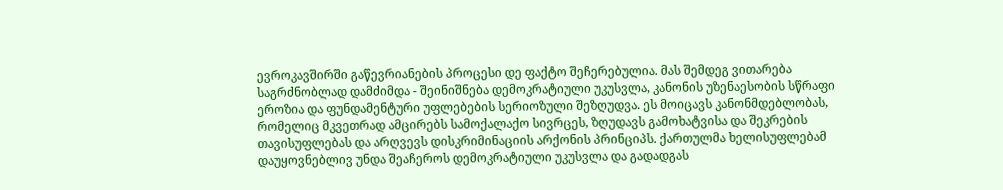ევროკავშირში გაწევრიანების პროცესი დე ფაქტო შეჩერებულია. მას შემდეგ ვითარება საგრძნობლად დამძიმდა - შეინიშნება დემოკრატიული უკუსვლა, კანონის უზენაესობის სწრაფი ეროზია და ფუნდამენტური უფლებების სერიოზული შეზღუდვა. ეს მოიცავს კანონმდებლობას, რომელიც მკვეთრად ამცირებს სამოქალაქო სივრცეს, ზღუდავს გამოხატვისა და შეკრების თავისუფლებას და არღვევს დისკრიმინაციის არქონის პრინციპს. ქართულმა ხელისუფლებამ დაუყოვნებლივ უნდა შეაჩეროს დემოკრატიული უკუსვლა და გადადგას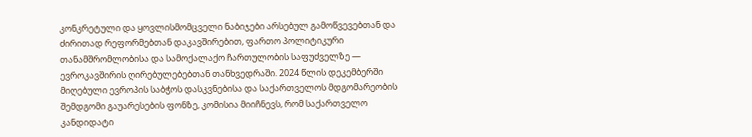კონკრეტული და ყოვლისმომცველი ნაბიჯები არსებულ გამოწვევებთან და ძირითად რეფორმებთან დაკავშირებით, ფართო პოლიტიკური თანამშრომლობისა და სამოქალაქო ჩართულობის საფუძველზე — ევროკავშირის ღირებულებებთან თანხვედრაში. 2024 წლის დეკემბერში მიღებული ევროპის საბჭოს დასკვნებისა და საქართველოს მდგომარეობის შემდგომი გაუარესების ფონზე, კომისია მიიჩნევს, რომ საქართველო კანდიდატი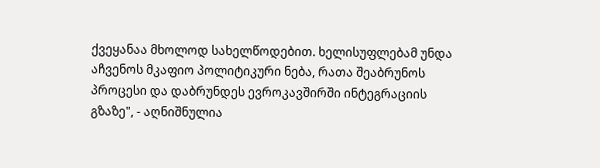ქვეყანაა მხოლოდ სახელწოდებით. ხელისუფლებამ უნდა აჩვენოს მკაფიო პოლიტიკური ნება, რათა შეაბრუნოს პროცესი და დაბრუნდეს ევროკავშირში ინტეგრაციის გზაზე", - აღნიშნულია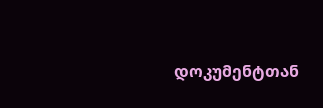დოკუმენტთან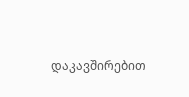დაკავშირებით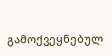გამოქვეყნებულ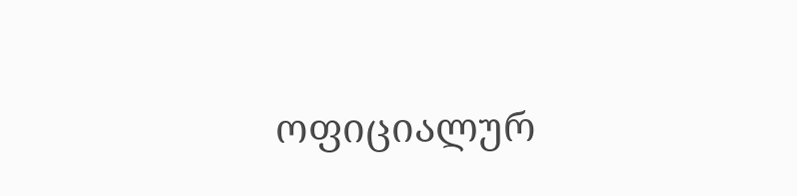ოფიციალურ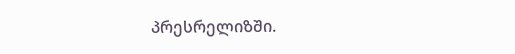პრესრელიზში.